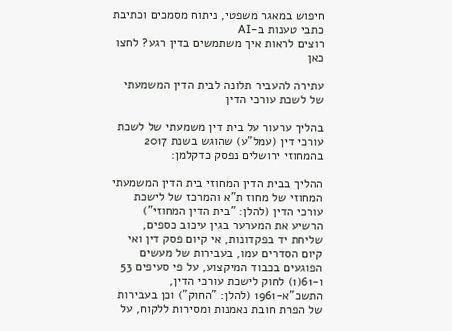חיפוש במאגר משפטי, ניתוח מסמכים וכתיבת כתבי טענות ב-AI
רוצים לראות איך משתמשים בדין רגע? לחצו כאן

עתירה להעביר תלונה לבית הדין המשמעתי של לשכת עורכי הדין

בהליך ערעור על בית דין משמעתי של לשכת עורכי דין (עמל"ע) שהוגש בשנת 2017 בהמחוזי ירושלים נפסק כדקלמן:

ההליך בבית הדין המחוזי בית הדין המשמעתי המחוזי של מחוז ת"א והמרכז של לישכת עורכי הדין (להלן: "בית הדין המחוזי") הרשיע את המערער בגין עיכוב כספים, שליחת יד בפקדונות, אי קיום פסק דין ואי קיום הסדרים עמו, בעבירות של מעשים הפוגעים בכבוד המיקצוע, על פי סעיפים 53 ו-61(1) לחוק לישכת עורכי הדין, התשכ"א-1961 (להלן: "החוק") וכן בעבירות של הפרת חובת נאמנות ומסירות ללקוח, על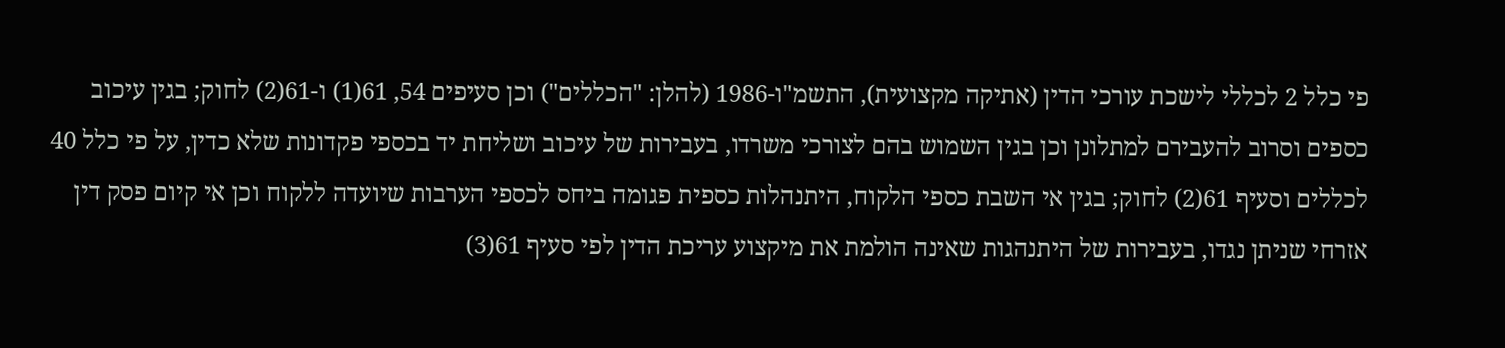פי כלל 2 לכללי לישכת עורכי הדין (אתיקה מקצועית), התשמ"ו-1986 (להלן: "הכללים") וכן סעיפים 54, 61(1) ו-61(2) לחוק; בגין עיכוב כספים וסרוב להעבירם למתלונן וכן בגין השמוש בהם לצורכי משרדו, בעבירות של עיכוב ושליחת יד בכספי פקדונות שלא כדין, על פי כלל 40 לכללים וסעיף 61(2) לחוק; בגין אי השבת כספי הלקוח, היתנהלות כספית פגומה ביחס לכספי הערבות שיועדה ללקוח וכן אי קיום פסק דין אזרחי שניתן נגדו, בעבירות של היתנהגות שאינה הולמת את מיקצוע עריכת הדין לפי סעיף 61(3)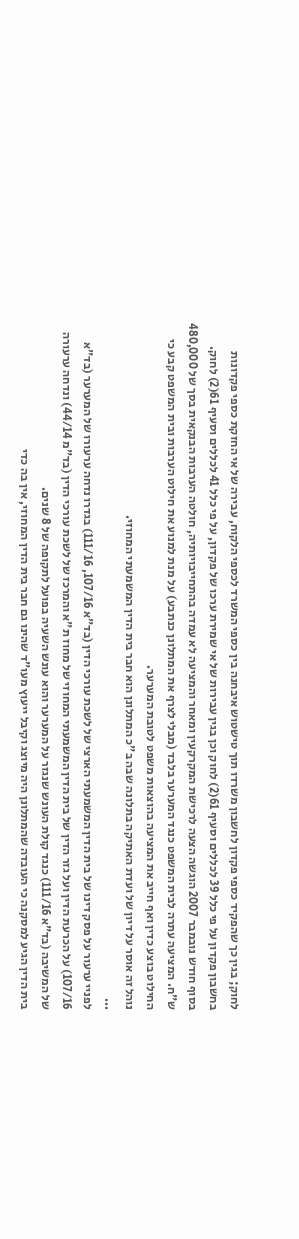לחוק; בגין כך שהפקיד כספי פקדון לחשבון משרדו תוך טישטוש איבחנה בין כספי המשרד לכספי הלקוח, עבירה של אי החזקת כספי פקדונות בחשבון פקדון על פי כלל 39 לכללים וסעיף 61(2) לחוק וכן בגין עבירות של אי שמירת ערכו של פקדון, על פי כלל 41 לכללים וסעיף 61(2) לחוק.
בסוף חודש נובמבר 2007 הוגשה הצעה לרכישת המקרקעין ומאחר והמציעה לא עמדה בהתחייבויותיה, חולטה הערבות הבנקאית בסך של 480,000 ש"ח. המציעה עתרה לבית המשפט כנגד המערער בלבד (מבלי לצרף את המתלונן כנתבע) על מנת למנוע את חילוט הערבות ובית המשפט קבע כי החילוט בוצע כדין ואף חייב את המציעה בהוצאות משפט לטובת המערער.
נוהל זה אוסר על דיון של ועדת האתיקה בתלונה שבה ב"כ המתלונן הוא חבר בית הדין המשמעתי המחוזי.
...
לפניי ערעור על פסק דינו של בית הדין המשמעתי הארצי של לשכת עורכי הדין (בד"א 107/16, 111/16) בגדרו נדחה ערעורו של המערער (בד"א 107/16) על הכרעת הדין ועל גזר הדין של בית הדין המשמעתי המחוזי של מחוז ת"א והמרכז של לשכת עורכי הדין (בד"מ 44/14) ונדחה ערעורה של המשיבה (בד"א 111/16) כנגד קולת העונש שנגזר על המערער והוא עונש השעיה בפועל לתקופה של 8 שנים.
בית הדין הגיע למסקנה כי העובדה שהמתלונן היה מיוצג וקיבל ייעוץ מעו"ד שהינו גם חבר בית הדין המחוזי, אין בה כדי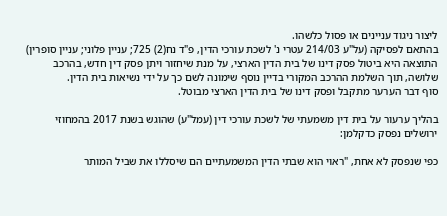ליצור ניגוד עניינים או פסול כלשהו.
בהתאם לפסיקה (על"ע 214/03 עטרי נ' לשכת עורכי הדין, פ"ד נח(2) 725; עניין פלוני; עניין סופרין) התוצאה היא ביטול פסק דינו של בית הדין הארצי, על מנת שיחזור ויתן פסק דין חדש, בהרכב שלושה, תוך השלמת ההרכב המקורי בדיין נוסף שימונה לשם כך על ידי נשיאות בית הדין.
סוף דבר הערער מתקבל ופסק דינו של בית הדין הארצי מבוטל.

בהליך ערעור על בית דין משמעתי של לשכת עורכי דין (עמל"ע) שהוגש בשנת 2017 בהמחוזי ירושלים נפסק כדקלמן:

כפי שנפסק לא אחת, "ראוי הוא שבתי הדין המשמעתיים הם שיסללו את שביל המותר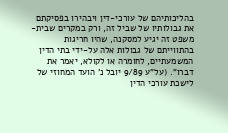בהליכותיהם של עורכי-דין ויבהירו בפסיקתם את גבולותיו של שביל זה, ורק במקרים שבית-משפט זה יגיע למסקנה, שהיו חריגות בהתווייתם של גבולות אלה על-ידי בתי הדין המשמעתיים, לחומרה או לקולא, יאמר את דברו". (על"ע 9/89 יובל נ' הועד המחוזי של לישכת עורכי הדין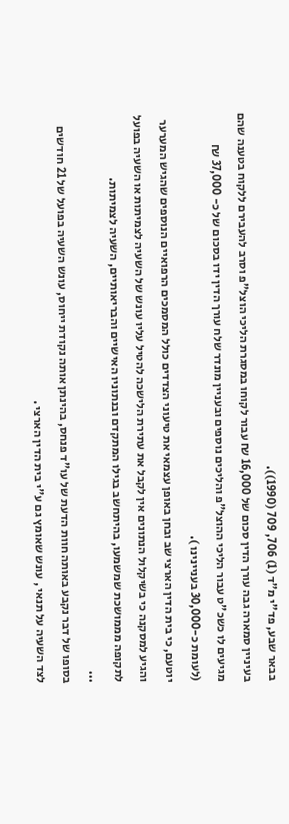בבאר שבע, פד"י מ"ד (1) 706, 709 (1990)).
בעיניין סמארה גבה עורך הדין סכום של 16,000 ₪ עבור לקוחו במסגרת הליכי הוצל"פ וסרב להעבירם ללקוח בטענה שהם מגיעים לו כשכ"ט עבור הליכי ההוצל"פ והליכים נוספים ובעניין מונדר שלח עורך הדין ידו בסכום של כ- 37,000 ₪ (לעומת כ-30,000 בעניינינו ).
יוטעם, כי בית הדין הארצי שב ובחן באופן עצמאי את טיעוני הצדדים כולל המסמכים הרפואיים הנוספים שהגיש המערער והגיע למסקנה כי בשיקלול הנתונים אין לקבל את עתירת הלישכה להטיל עליו עונש של השעיה לצמיתות או השעיה בפועל לתקופה מממושכת שמשמעו, בהיתחשב בגילו המתקדם ובנתוניו האישיים והבריאותיים, השעיה לצמיתות.
...
בסופו של דבר נקבע באותה חוות הדעת של עו"ד פנחס, בהינתן אותה נקודת ייחוס, עונש השעיה בפועל של 21 חודשים לצד השעיה על תנאי , עונש שאומץ גם ע"י בית הדין הארצי .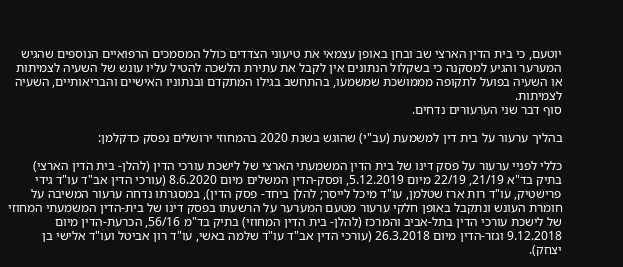יוטעם, כי בית הדין הארצי שב ובחן באופן עצמאי את טיעוני הצדדים כולל המסמכים הרפואיים הנוספים שהגיש המערער והגיע למסקנה כי בשקלול הנתונים אין לקבל את עתירת הלשכה להטיל עליו עונש של השעיה לצמיתות או השעיה בפועל לתקופה מממושכת שמשמעו, בהתחשב בגילו המתקדם ובנתוניו האישיים והבריאותיים, השעיה לצמיתות.
סוף דבר שני הערעורים נדחים.

בהליך ערעור על בית דין למשמעת (עב"י) שהוגש בשנת 2020 בהמחוזי ירושלים נפסק כדקלמן:

כללי לפניי ערעור על פסק דינו של בית הדין המשמעתי הארצי של לישכת עורכי הדין (להלן- בית הדין הארצי) בתיק בד"א 21/19, 22/19 מיום 5.12.2019, ופסק-הדין המשלים מיום 8.6.2020 (עורכי הדין אב"ד עו"ד גידי פרישטיק, עו"ד רות ארז שטלמן, עו"ד מיכל לייסר; להלן ביחד- פסק הדין), במסגרתו נדחה ערעור המשיבה על חומרת העונש ונתקבל באופן חלקי ערעור מטעם המערער על הרשעתו בפסק דינו של בית-הדין המשמעתי המחוזי של לישכת עורכי הדין בתל-אביב והמרכז (להלן- בית הדין המחוזי) בתיק בד"מ 56/16, הכרעת-הדין מיום 9.12.2018 וגזר-הדין מיום 26.3.2018 (עורכי הדין אב"ד עו"ד שלמה באשי, עו"ד רון אביטל ועו"ד אלישי בן יצחק).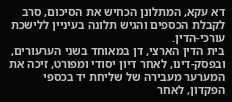דא עקא, המתלונן הכחיש את הסיכום, סרב לקבלת הכספים והגיש תלונה בעיניין ללישכת עורכי-הדין.
בית הדין הארצי, דן במאוחד בשני הערעורים, ובפסק-דינו, לאחר דיון יסודי ומפורט, זיכה את המערער מעבירה של שליחת יד בכספי הפקדון, לאחר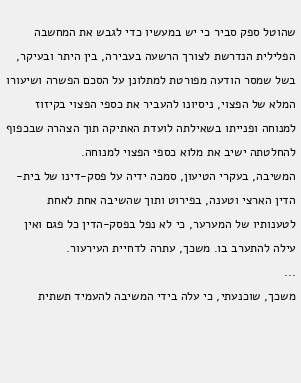שהוטל ספק סביר כי יש במעשיו כדי לגבש את המחשבה הפלילית הנדרשת לצורך הרשעה בעבירה, בין היתר ובעיקר, בשל שמסר הודעה מפורטת למתלונן על הסכם הפשרה ושיעורו המלא של הפצוי, ניסיונו להעביר את כספי הפצוי בקיזוז למנוחה ופנייתו בשאילתה לועדת האתיקה תוך הצהרה שבכפוף להחלטתה ישיב את מלוא כספי הפצוי למנוחה.
המשיבה, בעקרי הטיעון, סמכה ידיה על פסק-דינו של בית-הדין הארצי וטענה, בפירוט ותוך שהשיבה אחת לאחת לטענותיו של המערער, כי לא נפל בפסק-הדין כל פגם ואין עילה להתערב בו. משכך, עתרה לדחיית העירעור.
...
משכך, שוכנעתי, כי עלה בידי המשיבה להעמיד תשתית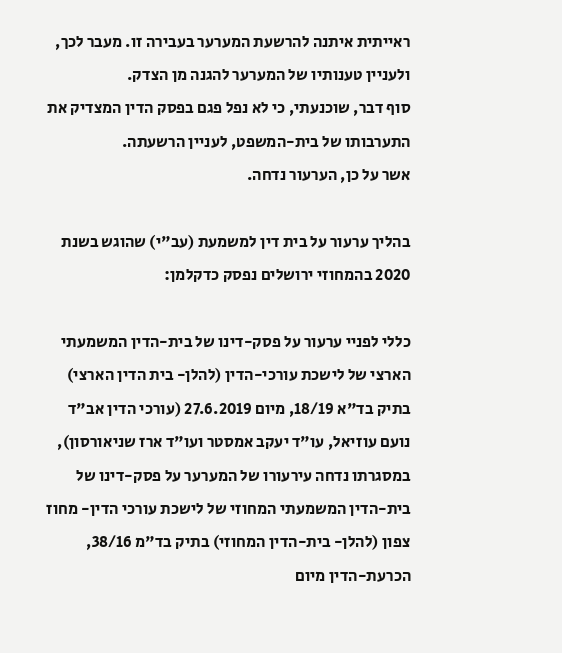ראייתית איתנה להרשעת המערער בעבירה זו. מעבר לכך, ולעניין טענותיו של המערער להגנה מן הצדק.
סוף דבר, שוכנעתי, כי לא נפל פגם בפסק הדין המצדיק את התערבותו של בית-המשפט, לעניין הרשעתה.
אשר על כן, הערעור נדחה.

בהליך ערעור על בית דין למשמעת (עב"י) שהוגש בשנת 2020 בהמחוזי ירושלים נפסק כדקלמן:

כללי לפניי ערעור על פסק-דינו של בית-הדין המשמעתי הארצי של לישכת עורכי-הדין (להלן- בית הדין הארצי) בתיק בד"א 18/19, מיום 27.6.2019 (עורכי הדין אב"ד נועם עוזיאל, עו"ד יעקב אמסטר ועו"ד ארז שניאורסון), במסגרתו נדחה עירעורו של המערער על פסק-דינו של בית-הדין המשמעתי המחוזי של לישכת עורכי הדין- מחוז צפון (להלן- בית-הדין המחוזי) בתיק בד"מ 38/16, הכרעת-הדין מיום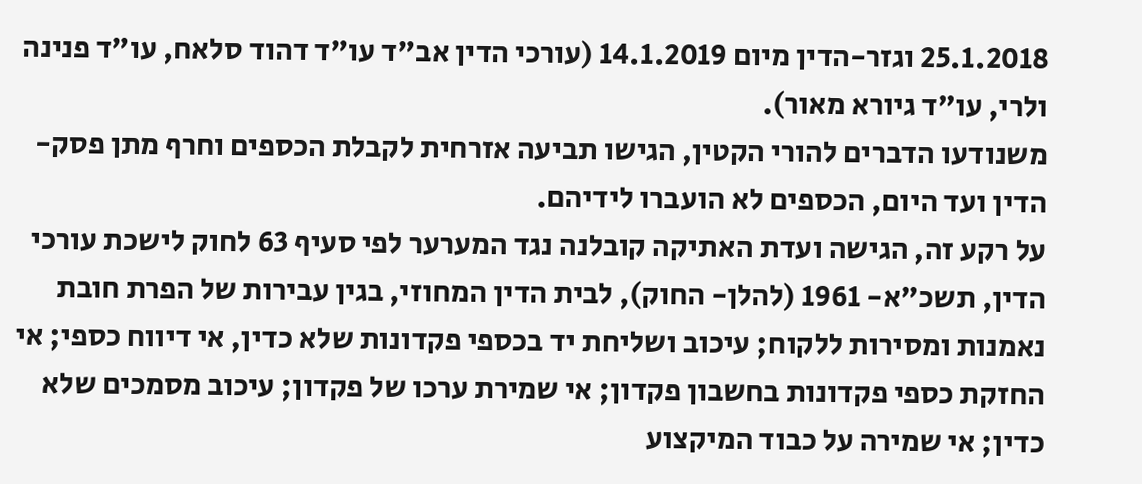25.1.2018 וגזר-הדין מיום 14.1.2019 (עורכי הדין אב"ד עו"ד דהוד סלאח, עו"ד פנינה ולרי, עו"ד גיורא מאור).
משנודעו הדברים להורי הקטין, הגישו תביעה אזרחית לקבלת הכספים וחרף מתן פסק-הדין ועד היום, הכספים לא הועברו לידיהם.
על רקע זה, הגישה ועדת האתיקה קובלנה נגד המערער לפי סעיף 63 לחוק לישכת עורכי הדין, תשכ"א- 1961 (להלן- החוק), לבית הדין המחוזי, בגין עבירות של הפרת חובת נאמנות ומסירות ללקוח; עיכוב ושליחת יד בכספי פקדונות שלא כדין, אי דיווח כספי; אי החזקת כספי פקדונות בחשבון פקדון; אי שמירת ערכו של פקדון; עיכוב מסמכים שלא כדין; אי שמירה על כבוד המיקצוע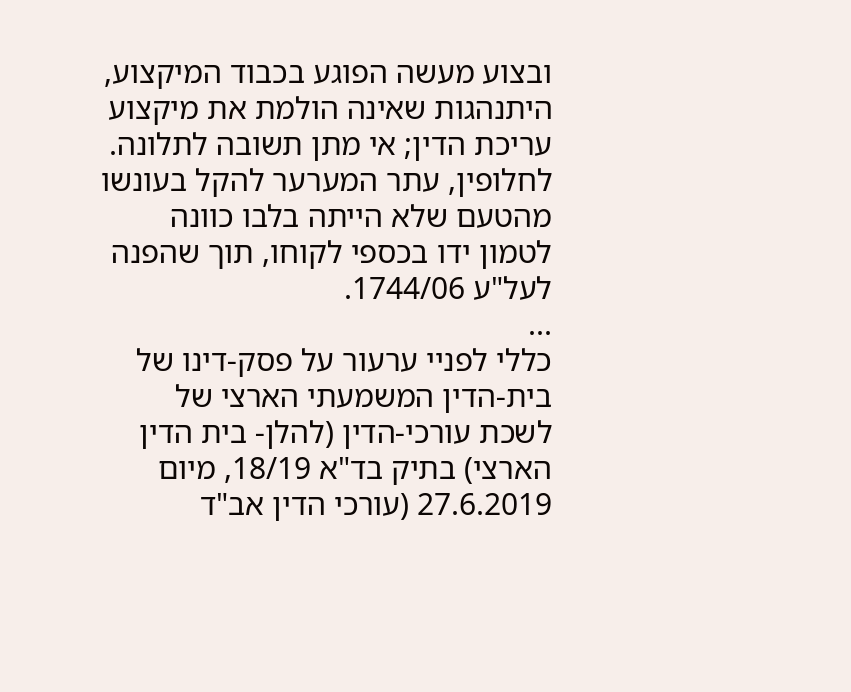ובצוע מעשה הפוגע בכבוד המיקצוע, היתנהגות שאינה הולמת את מיקצוע עריכת הדין; אי מתן תשובה לתלונה.
לחלופין, עתר המערער להקל בעונשו מהטעם שלא הייתה בלבו כוונה לטמון ידו בכספי לקוחו, תוך שהפנה לעל"ע 1744/06.
...
כללי לפניי ערעור על פסק-דינו של בית-הדין המשמעתי הארצי של לשכת עורכי-הדין (להלן- בית הדין הארצי) בתיק בד"א 18/19, מיום 27.6.2019 (עורכי הדין אב"ד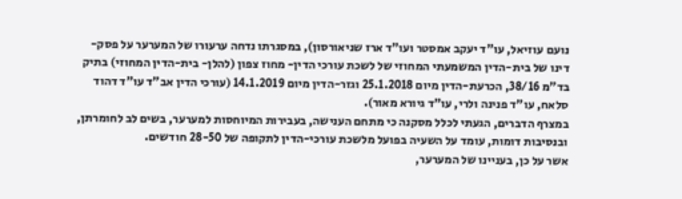נועם עוזיאל, עו"ד יעקב אמסטר ועו"ד ארז שניאורסון), במסגרתו נדחה ערעורו של המערער על פסק-דינו של בית-הדין המשמעתי המחוזי של לשכת עורכי הדין- מחוז צפון (להלן- בית-הדין המחוזי) בתיק בד"מ 38/16, הכרעת-הדין מיום 25.1.2018 וגזר-הדין מיום 14.1.2019 (עורכי הדין אב"ד עו"ד דהוד סלאח, עו"ד פנינה ולרי, עו"ד גיורא מאור).
במצרף הדברים, הגעתי לכלל מסקנה כי מתחם הענישה, בעבירות המיוחסות למערער, בשים לב לחומרתן, ובנסיבות דומות, עומד על השעיה בפועל מלשכת עורכי-הדין לתקופה של 28-50 חודשים.
אשר על כן, בעניינו של המערער,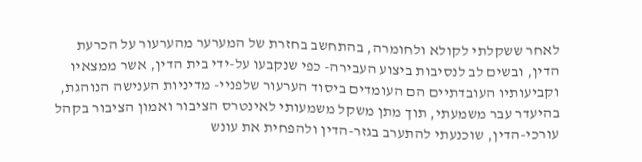לאחר ששקלתי לקולא ולחומרה, בהתחשב בחזרת של המערער מהערעור על הכרעת הדין, ובשים לב לנסיבות ביצוע העבירה- כפי שנקבעו על-ידי בית הדין, אשר ממצאיו וקביעותיו העובדתיים הם העומדים ביסוד הערעור שלפניי- מדיניות הענישה הנוהגת, בהיעדר עבר משמעתי, תוך מתן משקל משמעותי לאינטרס הציבור ואמון הציבור בקהל עורכי-הדין, שוכנעתי להתערב בגזר-הדין ולהפחית את עונש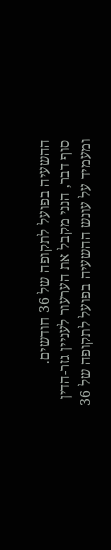ההשעיה בפועל לתקופה של 36 חודשים.
סוף דבר, הנני מקבל את הערעור לעניין גזר-הדין ומעמיד על עונש ההשעיה בפועל לתקופה של 36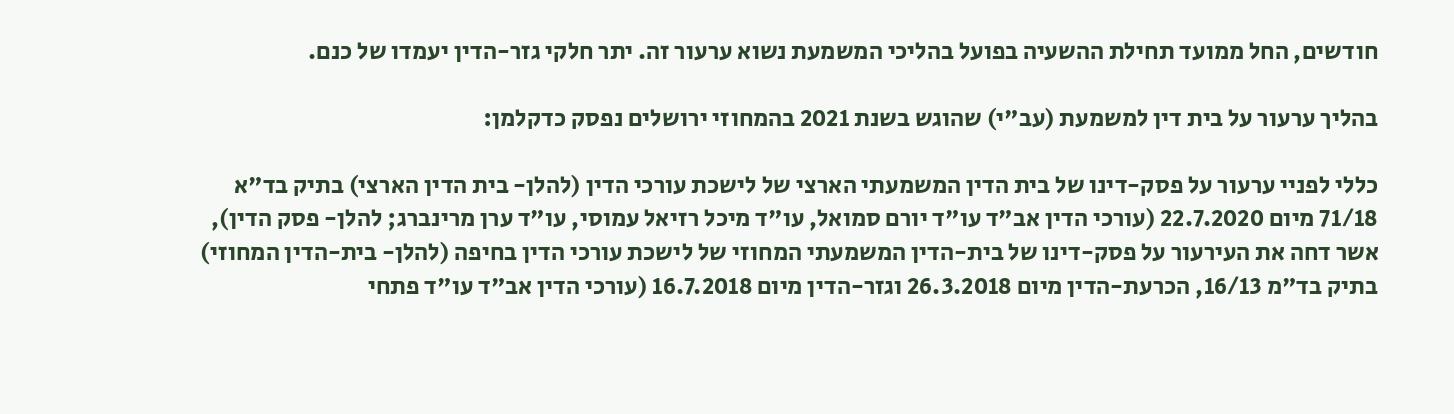חודשים, החל ממועד תחילת ההשעיה בפועל בהליכי המשמעת נשוא ערעור זה. יתר חלקי גזר-הדין יעמדו של כנם.

בהליך ערעור על בית דין למשמעת (עב"י) שהוגש בשנת 2021 בהמחוזי ירושלים נפסק כדקלמן:

כללי לפניי ערעור על פסק-דינו של בית הדין המשמעתי הארצי של לישכת עורכי הדין (להלן- בית הדין הארצי) בתיק בד"א 71/18 מיום 22.7.2020 (עורכי הדין אב"ד עו"ד יורם סמואל, עו"ד מיכל רזיאל עמוסי, עו"ד ערן מרינברג; להלן- פסק הדין), אשר דחה את העירעור על פסק-דינו של בית-הדין המשמעתי המחוזי של לישכת עורכי הדין בחיפה (להלן- בית-הדין המחוזי) בתיק בד"מ 16/13, הכרעת-הדין מיום 26.3.2018 וגזר-הדין מיום 16.7.2018 (עורכי הדין אב"ד עו"ד פתחי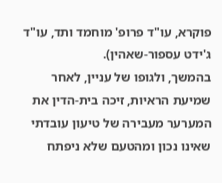פוקרא, עו"ד פרופ' מוחמד ותד, עו"ד ג'ידט עספור-שאהין).
בהמשך, ולגופו של עניין, לאחר שמיעת הראיות, זיכה בית-הדין את המערער מעבירה של טיעון עובדתי שאינו נכון ומהטעם שלא ניפתח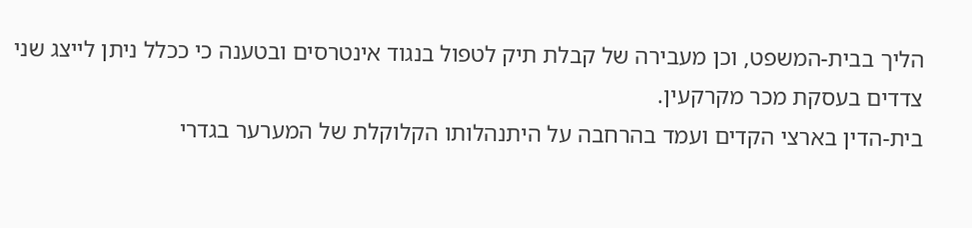הליך בבית-המשפט, וכן מעבירה של קבלת תיק לטפול בנגוד אינטרסים ובטענה כי ככלל ניתן לייצג שני צדדים בעסקת מכר מקרקעין.
בית-הדין בארצי הקדים ועמד בהרחבה על היתנהלותו הקלוקלת של המערער בגדרי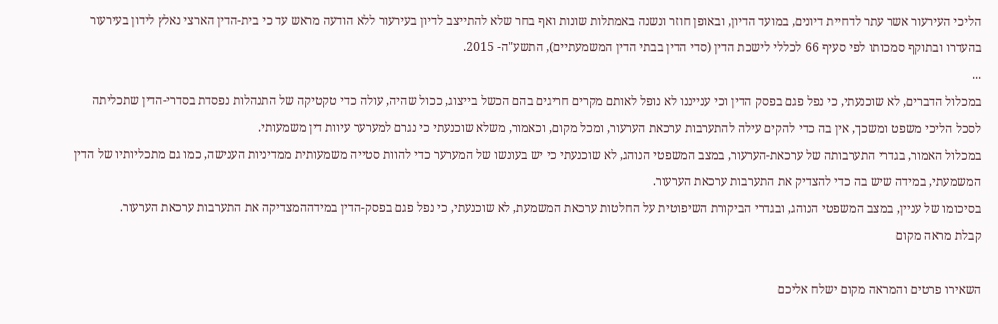הליכי העירעור אשר עתר לדחיית דיונים, במועד הדיון, ובאופן חוזר ונשנה באמתלות שונות ואף בחר שלא להתייצב לדיון בעירעור ללא הודעה מראש עד כי בית-הדין הארצי נאלץ לידון בעירעור בהעדרו ובתוקף סמכותו לפי סעיף 66 לכללי לישכת הדין (סדי הדין בבתי הדין המשמעתיים), התשע"ה- 2015.
...
במכלול הדברים, לא שוכנעתי, כי נפל פגם בפסק הדין וכי ענייננו לא נופל לאותם מקרים חריגים בהם הכשל בייצוג, ככול שהיה, עולה כדי טקטיקה של התנהלות נפסדת בסדרי-הדין שתכליתה לסכל הליכי משפט ומשכך, אין בה כדי להקים עילה להתערבות ערכאת הערעור, ומכל מקום, וכאמור, משלא שוכנעתי כי נגרם למערער עיוות דין משמעותי.
במכלול האמור, בגדרי התערבותה של ערכאת-הערעור, במצב המשפטי הנוהג, לא שוכנעתי כי יש בעונשו של המערער כדי להוות סטייה משמעותית ממדיניות הענישה, כמו גם מתכליותיו של הדין המשמעתי, במידה שיש בה כדי להצדיק את התערבות ערכאת הערעור.
בסיכומו של עניין, במצב המשפטי הנוהג, ובגדרי הביקורת השיפוטית על החלטות ערכאת המשמעת, לא שוכנעתי, כי נפל פגם בפסק-הדין במידההמצדיקה את התערבות ערכאת הערעור.
קבלת מראה מקום

השאירו פרטים והמראה מקום ישלח אליכם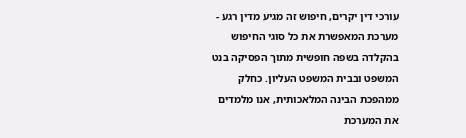עורכי דין יקרים, חיפוש זה מגיע מדין רגע - מערכת המאפשרת את כל סוגי החיפוש בהקלדה בשפה חופשית מתוך הפסיקה בנט המשפט ובבית המשפט העליון. כחלק ממהפכת הבינה המלאכותית, אנו מלמדים את המערכת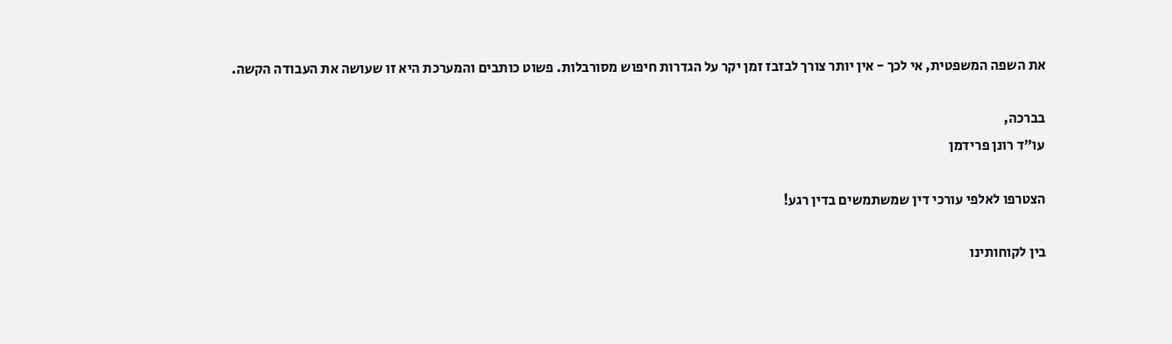את השפה המשפטית, אי לכך - אין יותר צורך לבזבז זמן יקר על הגדרות חיפוש מסורבלות. פשוט כותבים והמערכת היא זו שעושה את העבודה הקשה.

בברכה,
עו"ד רונן פרידמן

הצטרפו לאלפי עורכי דין שמשתמשים בדין רגע!

בין לקוחותינו